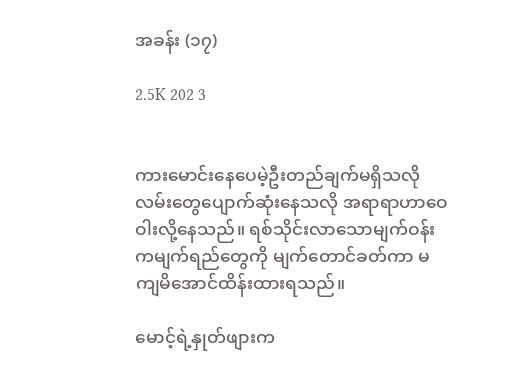အခန်း (၁၇)

2.5K 202 3


ကားမောင်းနေပေမဲ့ဦးတည်ချက်မရှိသလို လမ်းတွေပျောက်ဆုံးနေသလို အရာရာဟာဝေဝါးလို့နေသည်။ ရစ်သိုင်းလာသောမျက်ဝန်းကမျက်ရည်တွေကို မျက်တောင်ခတ်ကာ မကျမိအောင်ထိန်းထားရသည်။

မောင့်ရဲ့နှုတ်ဖျားက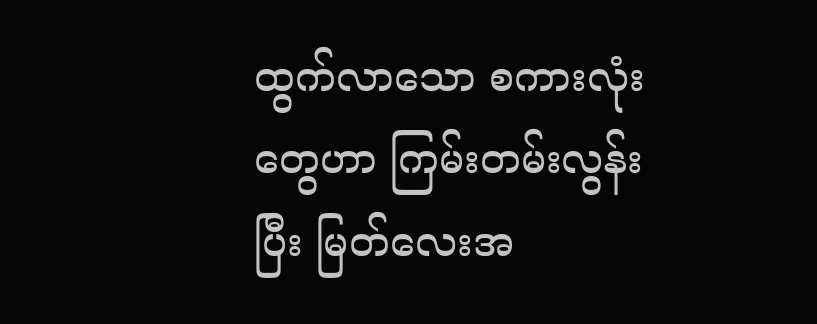ထွက်လာသော စကားလုံးတွေဟာ ကြမ်းတမ်းလွန်းပြီး မြတ်လေးအ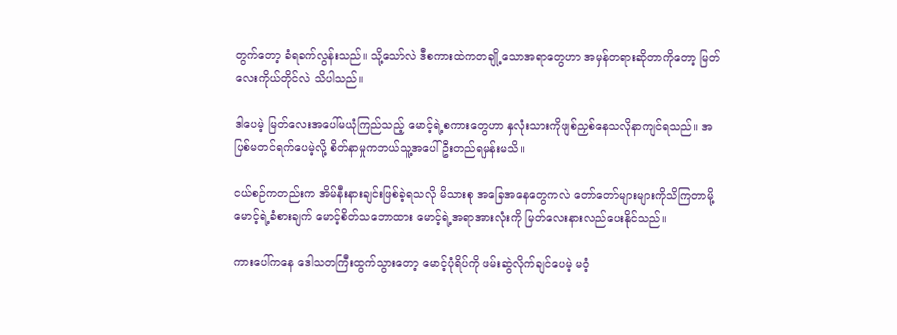တွက်တော့ ခံရခက်လွန်းသည်။ သို့သော်လဲ ဒီစကားထဲကတချို့သောအရာတွေဟာ အမှန်တရားဆိုတာကိုတော့ မြတ်လေးကိုယ်တိုင်လဲ သိပါသည်။

ဒါပေမဲ့ မြတ်လေးအပေါ်မယုံကြည်သည့် မောင့်ရဲ့စကားတွေဟာ နှလုံးသားကိုဖျစ်ညှစ်နေသလိုနာကျင်ရသည်။ အပြစ်မတင်ရက်ပေမဲ့လို့ စိတ်နာမှုကဘယ်သူ့အပေါ်ဦးတည်ရမှန်းမသိ။

ငယ်စဉ်ကတည်းက အိမ်နီးနားချင်းဖြစ်ခဲ့ရသလို မိသားစု အခြေအနေတွေကလဲ တော်တော်များများကိုသိကြတာမို့ မောင့်ရဲ့ခံစားချက် မောင့်စိတ်သဘောထား မောင့်ရဲ့အရာအားလုံးကို မြတ်လေးနားလည်ပေးနိုင်သည်။

ကားပေါ်ကနေ ဒေါသတကြီးထွက်သွားတော့ မောင့်ပုံရိပ်ကို ဖမ်းဆွဲလိုက်ချင်ပေမဲ့ မဝံ့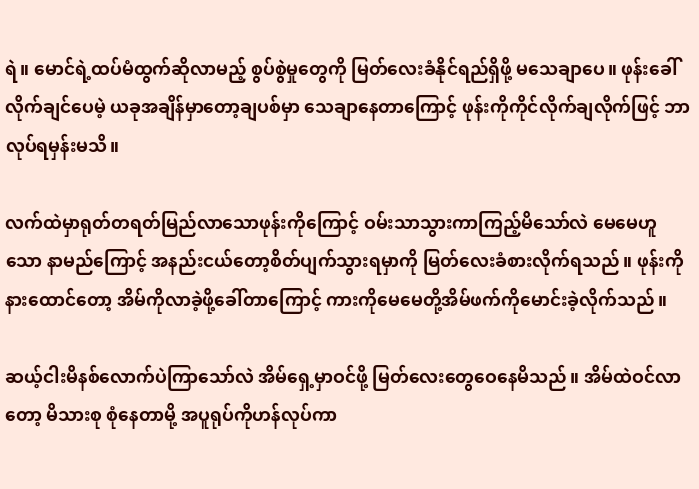ရဲ။ မောင်ရဲ့ထပ်မံထွက်ဆိုလာမည့် စွပ်စွဲမှုတွေကို မြတ်လေးခံနိုင်ရည်ရှိဖို့ မသေချာပေ။ ဖုန်းခေါ်လိုက်ချင်ပေမဲ့ ယခုအချိန်မှာတော့ချပစ်မှာ သေချာနေတာကြောင့် ဖုန်းကိုကိုင်လိုက်ချလိုက်ဖြင့် ဘာလုပ်ရမှန်းမသိ။

လက်ထဲမှာရုတ်တရတ်မြည်လာသောဖုန်းကိုကြောင့် ဝမ်းသာသွားကာကြည့်မိသော်လဲ မေမေဟူသော နာမည်ကြောင့် အနည်းငယ်တော့စိတ်ပျက်သွားရမှာကို မြတ်လေးခံစားလိုက်ရသည်။ ဖုန်းကိုနားထောင်တော့ အိမ်ကိုလာခဲ့ဖို့ခေါ်တာကြောင့် ကားကိုမေမေတို့အိမ်ဖက်ကိုမောင်းခဲ့လိုက်သည်။

ဆယ့်ငါးမိနစ်လောက်ပဲကြာသော်လဲ အိမ်ရှေ့မှာဝင်ဖို့ မြတ်လေးတွေဝေနေမိသည်။ အိမ်ထဲဝင်လာတော့ မိသားစု စုံနေတာမို့ အပူရုပ်ကိုဟန်လုပ်ကာ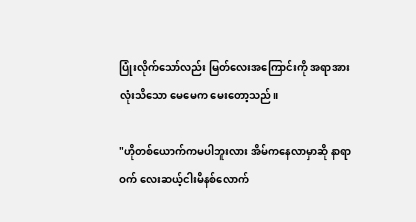ပြုံးလိုက်သော်လည်း မြတ်လေးအကြောင်းကို အရာအားလုံးသိသော မေမေက မေးတော့သည်။

"ဟိုတစ်ယောက်ကမပါဘူးလား အိမ်ကနေလာမှာဆို နာရာဝက် လေးဆယ့်ငါးမိနစ်လောက်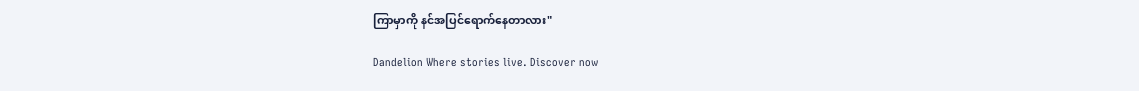ကြာမှာကို နင်အပြင်ရောက်နေတာလား"

Dandelion Where stories live. Discover now